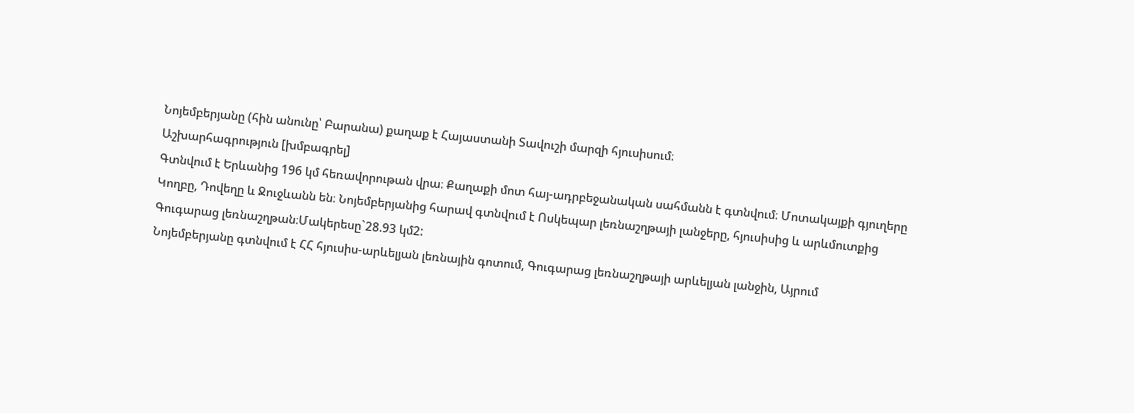Նոյեմբերյանը (հին անունը՝ Բարանա) քաղաք է Հայաստանի Տավուշի մարզի հյուսիսում։
Աշխարհագրություն [խմբագրել]
Գտնվում է Երևանից 196 կմ հեռավորութան վրա։ Քաղաքի մոտ հայ-ադրբեջանական սահմանն է գտնվում։ Մոտակայքի գյուղերը Կողբը, Դովեղը և Ջուջևանն են։ Նոյեմբերյանից հարավ գտնվում է Ոսկեպար լեռնաշղթայի լանջերը, հյուսիսից և արևմուտքից Գուգարաց լեռնաշղթան։Մակերեսը`28.93 կմ2:
Նոյեմբերյանը գտնվում է ՀՀ հյուսիս-արևելյան լեռնային գոտում, Գուգարաց լեռնաշղթայի արևելյան լանջին, Այրում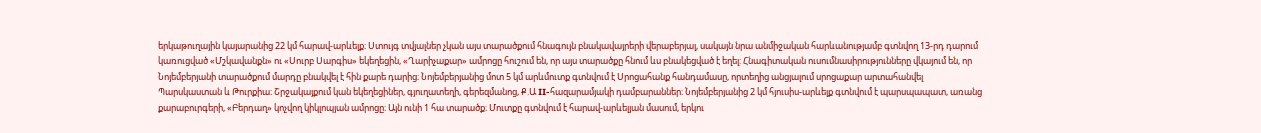երկաթուղային կայարանից 22 կմ հարավ-արևելք։ Ստույգ տվյալներ չկան այս տարածքում հնագույն բնակավայրերի վերաբերյալ, սակայն նրա անմիջական հարևանությամբ գտնվող 13-րդ դարում կառուցված «Մշկավանքն» ու «Սուրբ Սարգիս» եկեղեցին, «Ղարիչաքար» ամրոցը հուշում են, որ այս տարածքը հնում ևս բնակեցված է եղել: Հնագիտական ուսումնասիրությունները վկայում են, որ Նոյեմբերյանի տարածքում մարդը բնակվել է հին քարե դարից։ Նոյեմբերյանից մոտ 5 կմ արևմուտք գտնվում է Սրոցահանք հանդամասը, որտեղից անցյալում սրոցաքար արտահանվել Պարսկաստան և Թուրքիա։ Շրջակայքում կան եկեղեցիներ, գյուղատեղի, գերեզմանոց, Ք.Ա II-հազարամյակի դամբարաններ։ Նոյեմբերյանից 2 կմ հյուսիս-արևելք գտնվում է պարսպապատ, առանց քարաբուրգերի, «Բերդաղ» կոչվող կիկլոպյան ամրոցը։ Այն ունի 1 հա տարածք։ Մուտքը գտնվում է հարավ-արևելյան մասում, երկու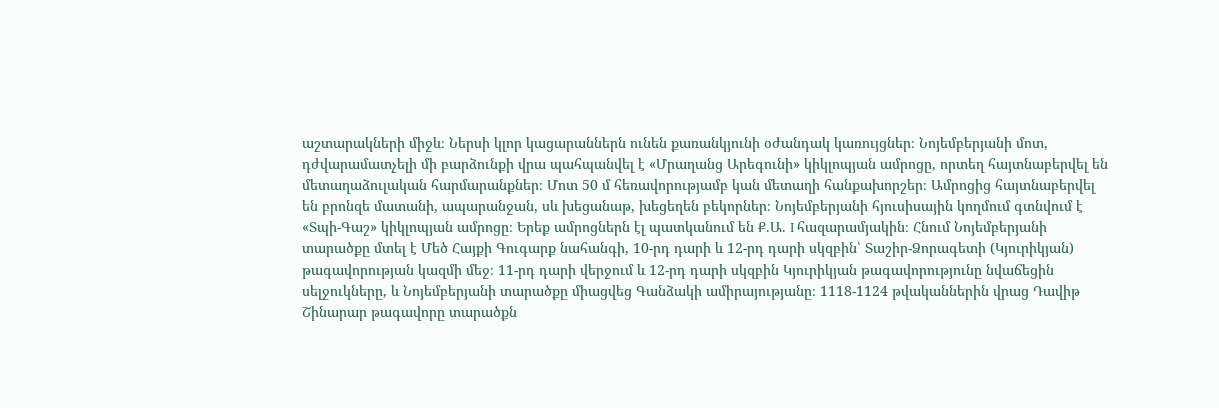աշտարակների միջև։ Ներսի կլոր կացարաններն ունեն քառանկյունի օժանդակ կառույցներ։ Նոյեմբերյանի մոտ, դժվարամատչելի մի բարձունքի վրա պահպանվել է «Մրաղանց Արեգունի» կիկլոպյան ամրոցը, որտեղ հայտնաբերվել են մետաղաձուլական հարմարանքներ։ Մոտ 50 մ հեռավորությամբ կան մետաղի հանքախորշեր։ Ամրոցից հայտնաբերվել են բրոնզե մատանի, ապարանջան, սև խեցանաթ, խեցեղեն բեկորներ։ Նոյեմբերյանի հյուսիսային կողմում գտնվում է «Տպի-Գաշ» կիկլոպյան ամրոցը։ Երեք ամրոցներն էլ պատկանում են Ք.Ա. I հազարամյակին։ Հնում Նոյեմբերյանի տարածքը մտել է Մեծ Հայքի Գուգարք նահանգի, 10-րդ դարի և 12-րդ դարի սկզբին՝ Տաշիր-Ձորագետի (Կյուրիկյան) թագավորության կազմի մեջ։ 11-րդ դարի վերջում և 12-րդ դարի սկզբին Կյուրիկյան թագավորությունը նվաճեցին սելջուկները, և Նոյեմբերյանի տարածքը միացվեց Գանձակի ամիրայությանը։ 1118-1124 թվականներին վրաց Դավիթ Շինարար թագավորը տարածքն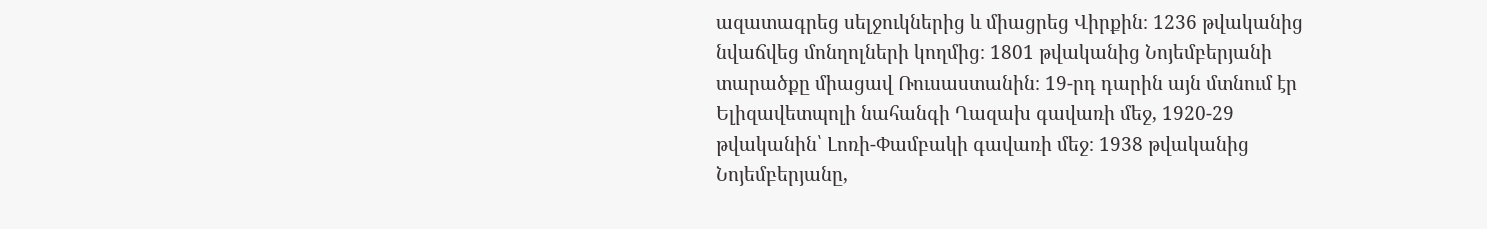ազատագրեց սելջուկներից և միացրեց Վիրքին։ 1236 թվականից նվաճվեց մոնղոլների կողմից։ 1801 թվականից Նոյեմբերյանի տարածքը միացավ Ռուսաստանին։ 19-րդ դարին այն մտնում էր Ելիզավետպոլի նահանգի Ղազախ գավառի մեջ, 1920-29 թվականին՝ Լոռի-Փամբակի գավառի մեջ։ 1938 թվականից Նոյեմբերյանը,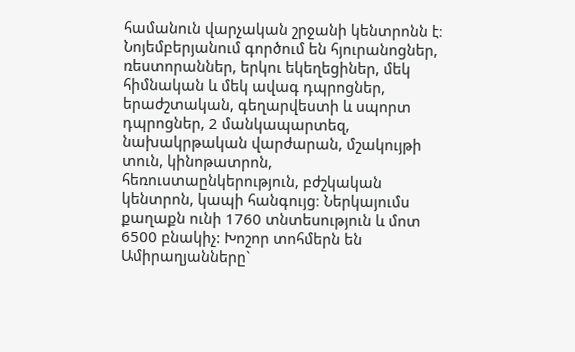համանուն վարչական շրջանի կենտրոնն է։ Նոյեմբերյանում գործում են հյուրանոցներ, ռեստորաններ, երկու եկեղեցիներ, մեկ հիմնական և մեկ ավագ դպրոցներ, երաժշտական, գեղարվեստի և սպորտ դպրոցներ, 2 մանկապարտեզ, նախակրթական վարժարան, մշակույթի տուն, կինոթատրոն, հեռուստաընկերություն, բժշկական կենտրոն, կապի հանգույց։ Ներկայումս քաղաքն ունի 1760 տնտեսություն և մոտ 6500 բնակիչ: Խոշոր տոհմերն են Ամիրաղյանները`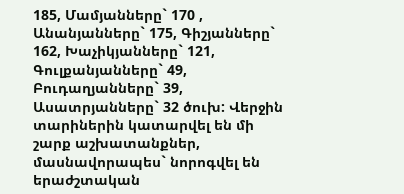185, Մամյանները` 170 , Անանյանները` 175, Գիշյանները` 162, Խաչիկյանները` 121, Գուլքանյանները` 49, Բուդաղյանները` 39, Ասատրյանները` 32 ծուխ: Վերջին տարիներին կատարվել են մի շարք աշխատանքներ, մասնավորապես` նորոգվել են երաժշտական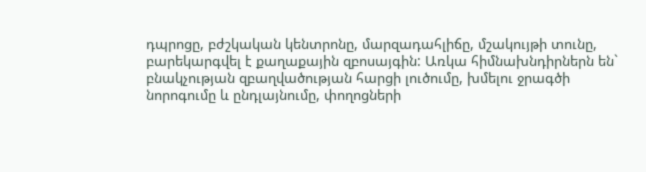դպրոցը, բժշկական կենտրոնը, մարզադահլիճը, մշակույթի տունը, բարեկարգվել է քաղաքային զբոսայգին: Առկա հիմնախնդիրներն են` բնակչության զբաղվածության հարցի լուծումը, խմելու ջրագծի նորոգումը և ընդլայնումը, փողոցների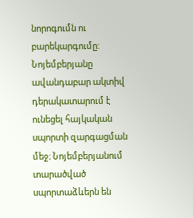նորոգումն ու բարեկարգումը:
Նոյեմբերյանը ավանդաբար ակտիվ դերակատարում է ունեցել հայկական սպորտի զարգացման մեջ։ Նոյեմբերյանում տարածված սպորտաձևերն են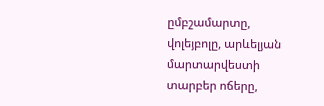ըմբշամարտը, վոլեյբոլը, արևելյան մարտարվեստի տարբեր ոճերը,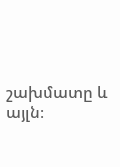շախմատը և այլն։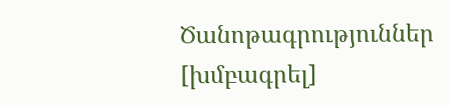Ծանոթագրություններ [խմբագրել]